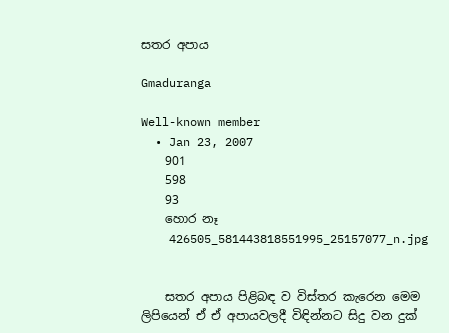සතර අපාය

Gmaduranga

Well-known member
  • Jan 23, 2007
    901
    598
    93
    හොර නෑ
    426505_581443818551995_25157077_n.jpg


    සතර අපාය පිළිබඳ ව විස්තර කැරෙන මෙම ලිපියෙන් ඒ ඒ අපායවලදී විඳින්නට සිදු වන දුක්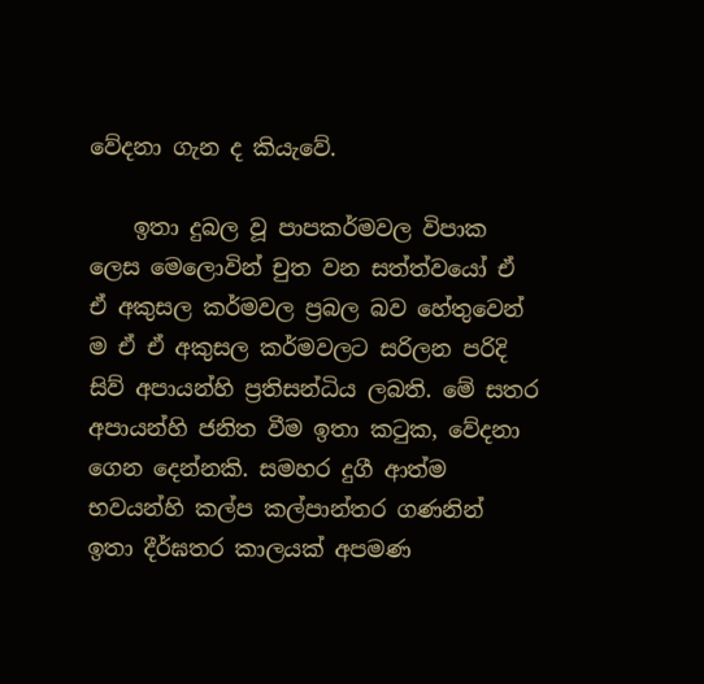වේදනා ගැන ද කියැවේ.

    ඉතා දුබල වූ පාපකර්මවල විපාක ලෙස මෙලොවින් චුත වන සත්ත්වයෝ ඒ ඒ අකුසල කර්මවල ප්‍රබල බව හේතුවෙන් ම ඒ ඒ අකුසල කර්මවලට සරිලන පරිදි සිව් අපායන්හි ප්‍රතිසන්ධිය ලබති. මේ සතර අපායන්හි ජනිත වීම ඉතා කටුක, වේදනා ගෙන දෙන්නකි. සමහර දුගී ආත්ම භවයන්හි කල්ප කල්පාන්තර ගණනින් ඉතා දීර්ඝතර කාලයක් අපමණ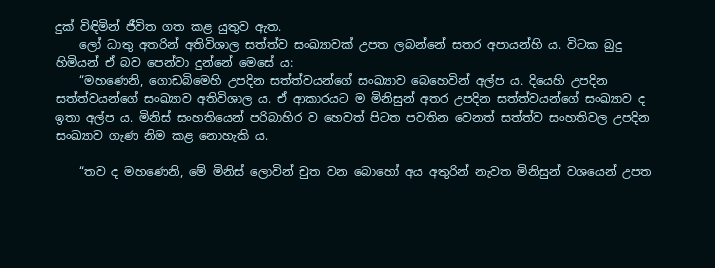දුක් විඳිමින් ජීවිත ගත කළ යුතුව ඇත.
    ලෝ ධාතු අතරින් අතිවිශාල සත්ත්ව සංඛ්‍යාවක් උපත ලබන්නේ සතර අපායන්හි ය. විටක බුදු හිමියන් ඒ බව පෙන්වා දුන්නේ මෙසේ ය:
    “මහණෙනි, ගොඩබිමෙහි උපදින සත්ත්වයන්ගේ සංඛ්‍යාව බෙහෙවින් අල්ප ය. දියෙහි උපදින සත්ත්වයන්ගේ සංඛ්‍යාව අතිවිශාල ය. ඒ ආකාරයට ම මිනිසුන් අතර උපදින සත්ත්වයන්ගේ සංඛ්‍යාව ද ඉතා අල්ප ය. මිනිස් සංහතියෙන් පරිබාහිර ව හෙවත් පිටත පවතින වෙනත් සත්ත්ව සංහතිවල උපදින සංඛ්‍යාව ගැණ නිම කළ නොහැකි ය.

    “තව ද මහණෙනි, මේ මිනිස් ලොවින් චුත වන බොහෝ අය අතුරින් නැවත මිනිසුන් වශයෙන් උපත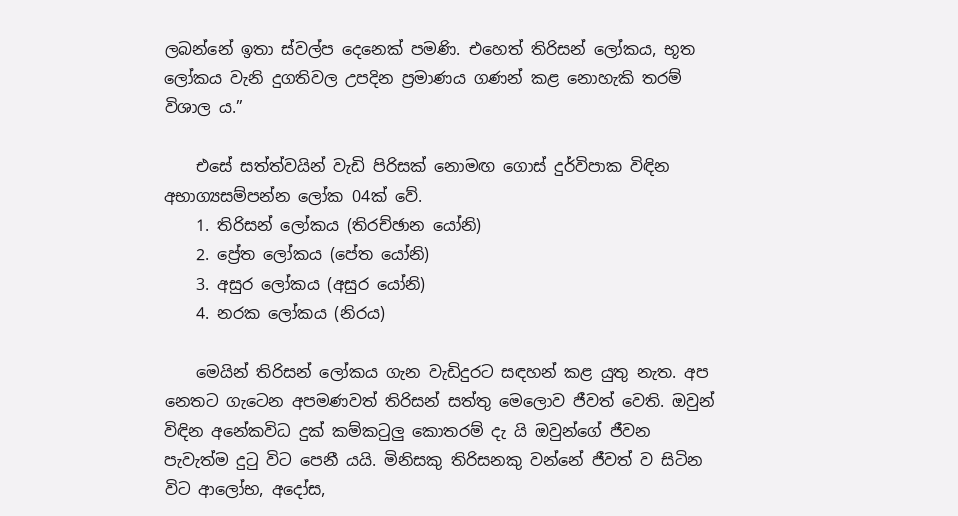ලබන්නේ ඉතා ස්වල්ප දෙනෙක් පමණි. එහෙත් තිරිසන් ලෝකය, භූත ලෝකය වැනි දුගතිවල උපදින ප්‍රමාණය ගණන් කළ නොහැකි තරම් විශාල ය.”

    එසේ සත්ත්වයින් වැඩි පිරිසක් නොමඟ ගොස් දුර්විපාක විඳින අභාග්‍යසම්පන්න ලෝක 04ක් වේ.
    1. තිරිසන් ලෝකය (තිරච්ඡාන යෝනි)
    2. ප්‍රේත ලෝකය (පේත යෝනි)
    3. අසුර ලෝකය (අසුර යෝනි)
    4. නරක ලෝකය (නිරය)

    මෙයින් තිරිසන් ලෝකය ගැන වැඩිදුරට සඳහන් කළ යුතු නැත. අප නෙතට ගැටෙන අපමණවත් තිරිසන් සත්තු මෙලොව ජීවත් වෙති. ඔවුන් විඳින අනේකවිධ දුක් කම්කටුලු කොතරම් දැ යි ඔවුන්ගේ ජීවන පැවැත්ම දුටු විට පෙනී යයි. මිනිසකු තිරිසනකු වන්නේ ජීවත් ව සිටින විට ආලෝභ, අදෝස,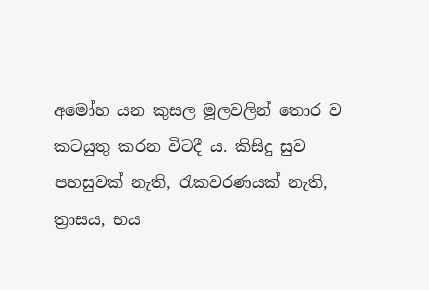අමෝහ යන කුසල මූලවලින් තොර ව කටයුතු කරන විටදී ය. කිසිදු සුව පහසුවක් නැති, රැකවරණයක් නැති, ත්‍රාසය, භය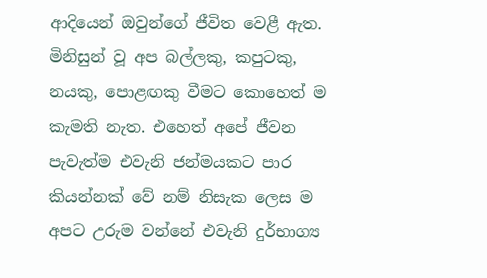ආදියෙන් ඔවුන්ගේ ජීවිත වෙළී ඇත. මිනිසුන් වූ අප බල්ලකු, කපුටකු, නයකු, පොළඟකු වීමට කොහෙත් ම කැමති නැත. එහෙත් අපේ ජීවන පැවැත්ම එවැනි ජන්මයකට පාර කියන්නක් වේ නම් නිසැක ලෙස ම අපට උරුම වන්නේ එවැනි දුර්භාග්‍ය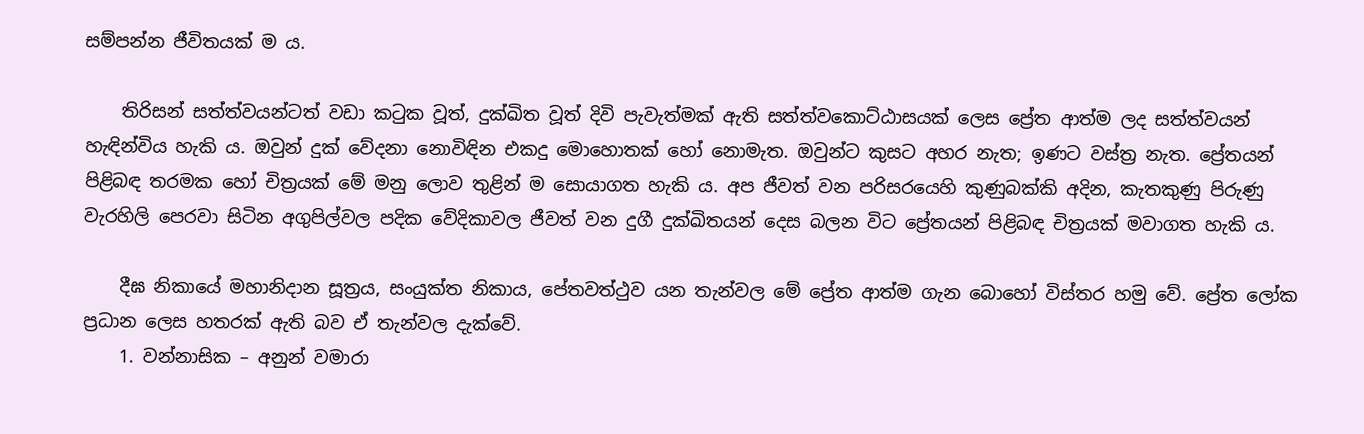සම්පන්න ජීවිතයක් ම ය.

    තිරිසන් සත්ත්වයන්ටත් වඩා කටුක වූත්, දුක්ඛිත වූත් දිවි පැවැත්මක් ඇති සත්ත්වකොට්ඨාසයක් ලෙස ප්‍රේත ආත්ම ලද සත්ත්වයන් හැඳින්විය හැකි ය. ඔවුන් දුක් වේදනා නොවිඳින එකදු මොහොතක් හෝ නොමැත. ඔවුන්ට කුසට අහර නැත; ඉණට වස්ත්‍ර නැත. ප්‍රේතයන් පිළිබඳ තරමක හෝ චිත්‍රයක් මේ මනු ලොව තුළින් ම සොයාගත හැකි ය. අප ජීවත් වන පරිසරයෙහි කුණුබක්කි අදින, කැතකුණු පිරුණු වැරහිලි පෙරවා සිටින අගුපිල්වල පදික වේදිකාවල ජීවත් වන දුගී දුක්ඛිතයන් දෙස බලන විට ප්‍රේතයන් පිළිබඳ චිත්‍රයක් මවාගත හැකි ය.

    දීඝ නිකායේ මහානිදාන සූත්‍රය, සංයුක්ත නිකාය, පේතවත්ථුව යන තැන්වල මේ ප්‍රේත ආත්ම ගැන බොහෝ විස්තර හමු වේ. ප්‍රේත ලෝක ප්‍රධාන ලෙස හතරක් ඇති බව ඒ තැන්වල දැක්වේ.
    1. වන්නාසික – අනුන් වමාරා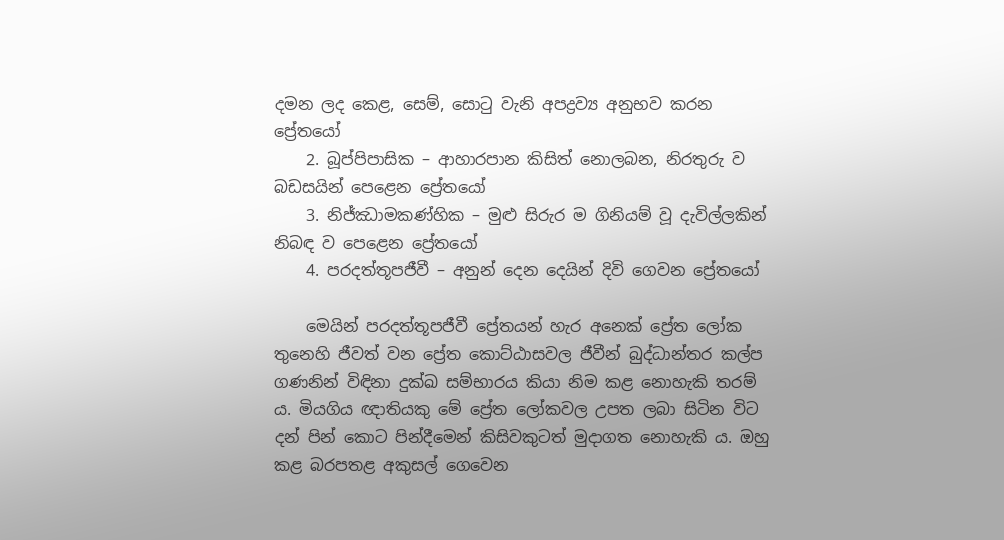දමන ලද කෙළ, සෙම්, සොටු වැනි අපද්‍රව්‍ය අනුභව කරන ප්‍රේතයෝ
    2. බූප්පිපාසික – ආහාරපාන කිසිත් නොලබන, නිරතුරු ව බඩසයින් පෙළෙන ප්‍රේතයෝ
    3. නිජ්ඣාමකණ්හික – මුළු සිරුර ම ගිනියම් වූ දැවිල්ලකින් නිබඳ ව පෙළෙන ප්‍රේතයෝ
    4. පරදත්තූපජීවී – අනුන් දෙන දෙයින් දිවි ගෙවන ප්‍රේතයෝ

    මෙයින් පරදත්තූපජීවී ප්‍රේතයන් හැර අනෙක් ප්‍රේත ලෝක තුනෙහි ජීවත් වන ප්‍රේත කොට්ඨාසවල ජීවීන් බුද්ධාන්තර කල්ප ගණනින් විඳිනා දුක්ඛ සම්භාරය කියා නිම කළ නොහැකි තරම් ය. මියගිය ඥාතියකු මේ ප්‍රේත ලෝකවල උපත ලබා සිටින විට දන් පින් කොට පින්දීමෙන් කිසිවකුටත් මුදාගත නොහැකි ය. ඔහු කළ බරපතළ අකුසල් ගෙවෙන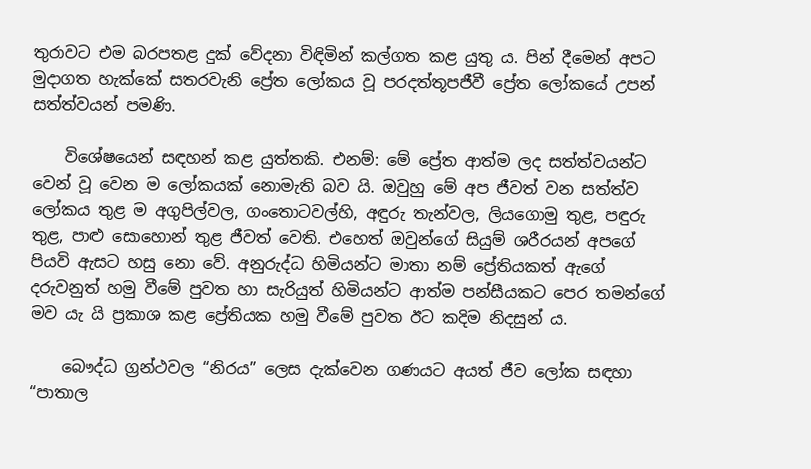තුරාවට එම බරපතළ දුක් වේදනා විඳිමින් කල්ගත කළ යුතු ය. පින් දීමෙන් අපට මුදාගත හැක්කේ සතරවැනි ප්‍රේත ලෝකය වූ පරදත්තූපජීවී ප්‍රේත ලෝකයේ උපන් සත්ත්වයන් පමණි.

    විශේෂයෙන් සඳහන් කළ යුත්තකි. එනම්: මේ ප්‍රේත ආත්ම ලද සත්ත්වයන්ට වෙන් වූ වෙන ම ලෝකයක් නොමැති බව යි. ඔවුහු මේ අප ජීවත් වන සත්ත්ව ලෝකය තුළ ම අගුපිල්වල, ගංතොටවල්හි, අඳුරු තැන්වල, ලියගොමු තුළ, පඳුරු තුළ, පාළු සොහොන් තුළ ජීවත් වෙති. එහෙත් ඔවුන්ගේ සියුම් ශරීරයන් අපගේ පියවි ඇසට හසු නො වේ. අනුරුද්ධ හිමියන්ට මාතා නම් ප්‍රේතියකත් ඇගේ දරුවනුත් හමු වීමේ පුවත හා සැරියුත් හිමියන්ට ආත්ම පන්සීයකට පෙර තමන්ගේ මව යැ යි ප්‍රකාශ කළ ප්‍රේතියක හමු වීමේ පුවත ඊට කදිම නිදසුන් ය.

    බෞද්ධ ග්‍රන්ථවල “නිරය” ලෙස දැක්වෙන ගණයට අයත් ජීව ලෝක සඳහා “පාතාල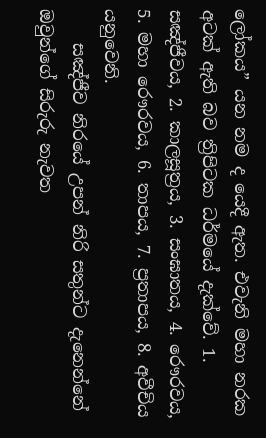ලෝකය” යන නම ද යෙදී ඇත. එවැනි මහා නරක අටක් ඇති බව ත්‍රිපිටක ධර්මයේ දැක්වේ. 1. සඤ්ජීවය, 2. කාලසූත්‍රය, 3. සංඝාතය, 4. රෞරවය, 5. මහා රෞරවය, 6. තාපය, 7. ප්‍රතාපය, 8. අවීචිය යනුවෙනි.
    සඤ්ජීව නිරයේ උපන් නිරි සතුන්ට දැනෙන්නේ ඔවුන්ගේ සිරුරු නැවත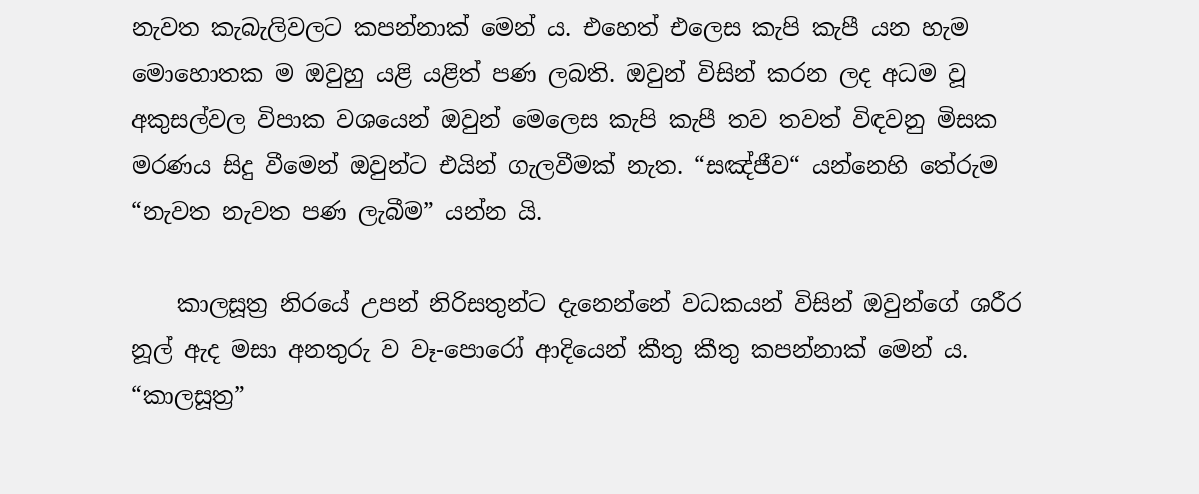නැවත කැබැලිවලට කපන්නාක් මෙන් ය. එහෙත් එලෙස කැපි කැපී යන හැම මොහොතක ම ඔවුහු යළි යළිත් පණ ලබති. ඔවුන් විසින් කරන ලද අධම වූ අකුසල්වල විපාක වශයෙන් ඔවුන් මෙලෙස කැපි කැපී තව තවත් විඳවනු මිසක මරණය සිදු වීමෙන් ඔවුන්ට එයින් ගැලවීමක් නැත. “සඤ්ජීව“ යන්නෙහි තේරුම “නැවත නැවත පණ ලැබීම” යන්න යි.

    කාලසූත්‍ර නිරයේ උපන් නිරිසතුන්ට දැනෙන්නේ වධකයන් විසින් ඔවුන්ගේ ශරීර නූල් ඇද මසා අනතුරු ව වෑ-පොරෝ ආදියෙන් කීතු කීතු කපන්නාක් මෙන් ය. “කාලසූත්‍ර”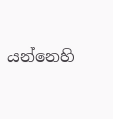යන්නෙහි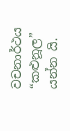වචනාර්ථය “කළුනූල” යන්න යි.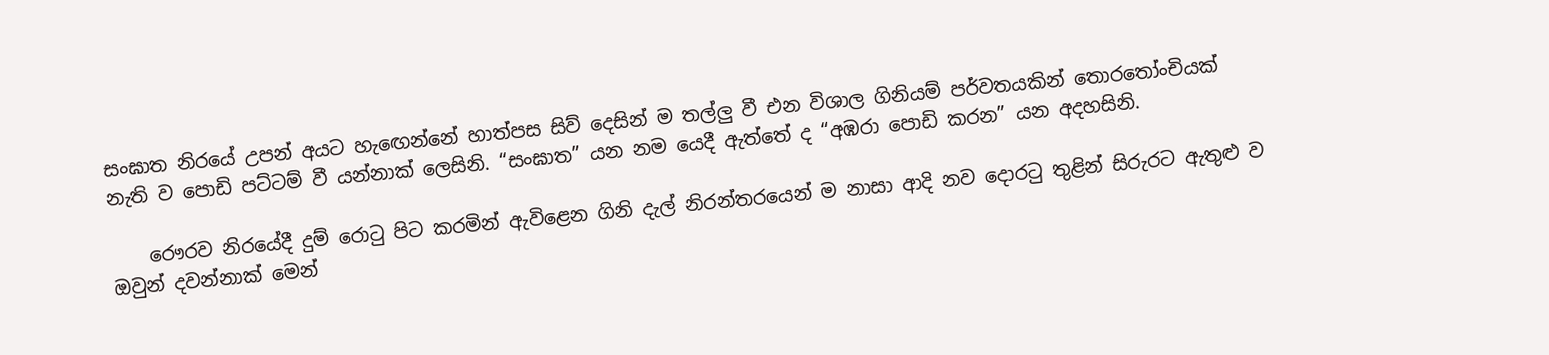සංඝාත නිරයේ උපන් අයට හැඟෙන්නේ හාත්පස සිව් දෙසින් ම තල්ලු වී එන විශාල ගිනියම් පර්වතයකින් තොරතෝංචියක් නැති ව පොඩි පට්ටම් වී යන්නාක් ලෙසිනි. “සංඝාත” යන නම යෙදී ඇත්තේ ද “අඹරා පොඩි කරන” යන අදහසිනි.

    රෞරව නිරයේදී දුම් රොටු පිට කරමින් ඇවිළෙන ගිනි දැල් නිරන්තරයෙන් ම නාසා ආදි නව දොරටු තුළින් සිරුරට ඇතුළු ව ඔවුන් දවන්නාක් මෙන්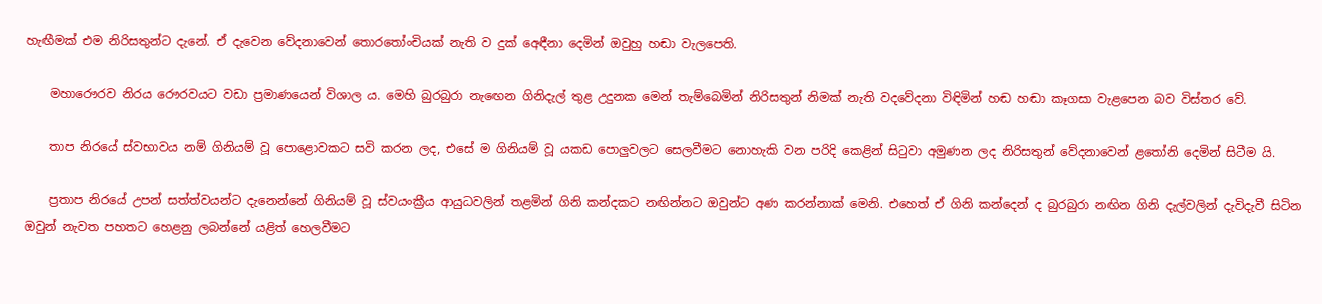හැඟීමක් එම නිරිසතුන්ට දැනේ. ඒ දැවෙන වේදනාවෙන් තොරතෝංචියක් නැති ව දුක් අෙඳීනා දෙමින් ඔවුහු හඬා වැලපෙති.

    මහාරෞරව නිරය රෞරවයට වඩා ප්‍රමාණයෙන් විශාල ය. මෙහි බුරබුරා නැඟෙන ගිනිදැල් තුළ උදුනක මෙන් තැම්බෙමින් නිරිසතුන් නිමක් නැති වදවේදනා විඳිමින් හඬ හඬා කෑගසා වැළපෙන බව විස්තර වේ.

    තාප නිරයේ ස්වභාවය නම් ගිනියම් වූ පොළොවකට සවි කරන ලද, එසේ ම ගිනියම් වූ යකඩ පොලුවලට සෙලවීමට නොහැකි වන පරිදි කෙළින් සිටුවා අමුණන ලද නිරිසතුන් වේදනාවෙන් ළතෝනි දෙමින් සිටීම යි.

    ප්‍රතාප නිරයේ උපන් සත්ත්වයන්ට දැනෙන්නේ ගිනියම් වූ ස්වයංක්‍රීය ආයුධවලින් තළමින් ගිනි කන්දකට නඟින්නට ඔවුන්ට අණ කරන්නාක් මෙනි. එහෙත් ඒ ගිනි කන්දෙන් ද බුරබුරා නඟින ගිනි දැල්වලින් දැවිදැවී සිටින ඔවුන් නැවත පහතට හෙළනු ලබන්නේ යළිත් හෙලවීමට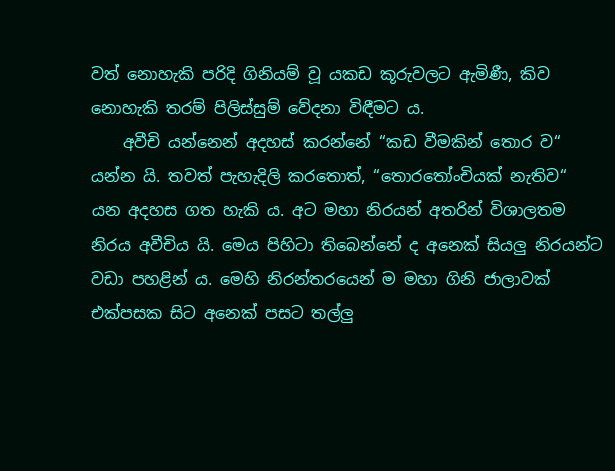වත් නොහැකි පරිදි ගිනියම් වූ යකඩ කූරුවලට ඇමිණී, කිව නොහැකි තරම් පිලිස්සුම් වේදනා විඳීමට ය.
    අවීචි යන්නෙන් අදහස් කරන්නේ “කඩ වීමකින් තොර ව“ යන්න යි. තවත් පැහැදිලි කරතොත්, “තොරතෝංචියක් නැතිව“ යන අදහස ගත හැකි ය. අට මහා නිරයන් අතරින් විශාලතම නිරය අවීචිය යි. මෙය පිහිටා තිබෙන්නේ ද අනෙක් සියලු නිරයන්ට වඩා පහළින් ය. මෙහි නිරන්තරයෙන් ම මහා ගිනි ජාලාවක් එක්පසක සිට අනෙක් පසට තල්ලු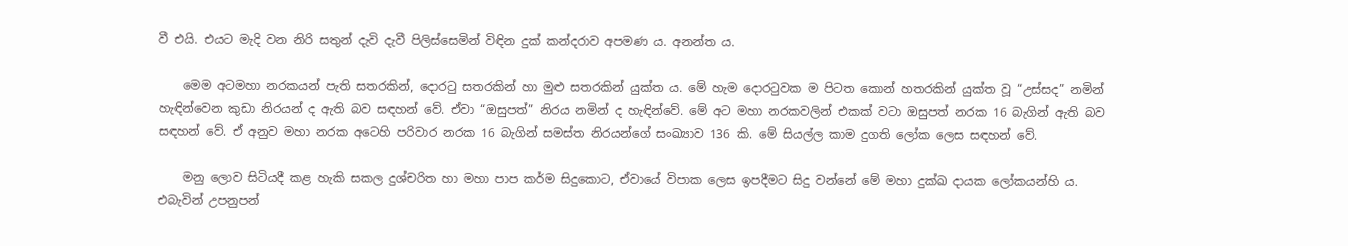වී එයි. එයට මැදි වන නිරි සතුන් දැවි දැවී පිලිස්සෙමින් විඳින දුක් කන්දරාව අපමණ ය. අනන්ත ය.

    මෙම අටමහා නරකයන් පැති සතරකින්, දොරටු සතරකින් හා මුළු සතරකින් යුක්ත ය. මේ හැම දොරටුවක ම පිටත කොන් හතරකින් යුක්ත වූ “උස්සද” නමින් හැඳින්වෙන කුඩා නිරයන් ද ඇති බව සඳහන් වේ. ඒවා “ඔසුපත්” නිරය නමින් ද හැඳින්වේ. මේ අට මහා නරකවලින් එකක් වටා ඔසුපත් නරක 16 බැගින් ඇති බව සඳහන් වේ. ඒ අනුව මහා නරක අටෙහි පරිවාර නරක 16 බැගින් සමස්ත නිරයන්ගේ සංඛ්‍යාව 136 කි. මේ සියල්ල කාම දුගති ලෝක ලෙස සඳහන් වේ.

    මනු ලොව සිටියදී කළ හැකි සකල දුශ්චරිත හා මහා පාප කර්ම සිදුකොට, ඒවායේ විපාක ලෙස ඉපදීමට සිදු වන්නේ මේ මහා දුක්ඛ දායක ලෝකයන්හි ය. එබැවින් උපනුපන්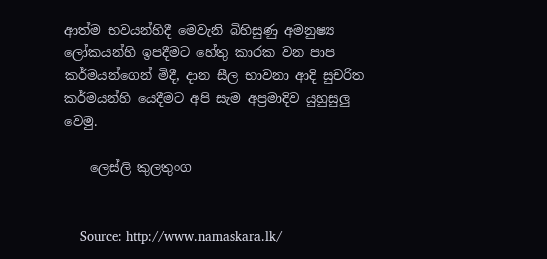ආත්ම භවයන්හිදී මෙවැනි බිහිසුණු අමනුෂ්‍ය ලෝකයන්හි ඉපදීමට හේතු කාරක වන පාප කර්මයන්ගෙන් මිදී, දාන සීල භාවනා ආදි සුචරිත කර්මයන්හි යෙදීමට අපි සැම අප්‍රමාදිව යුහුසුලු වෙමු.

    ලෙස්ලි කුලතුංග


    Source: http://www.namaskara.lk/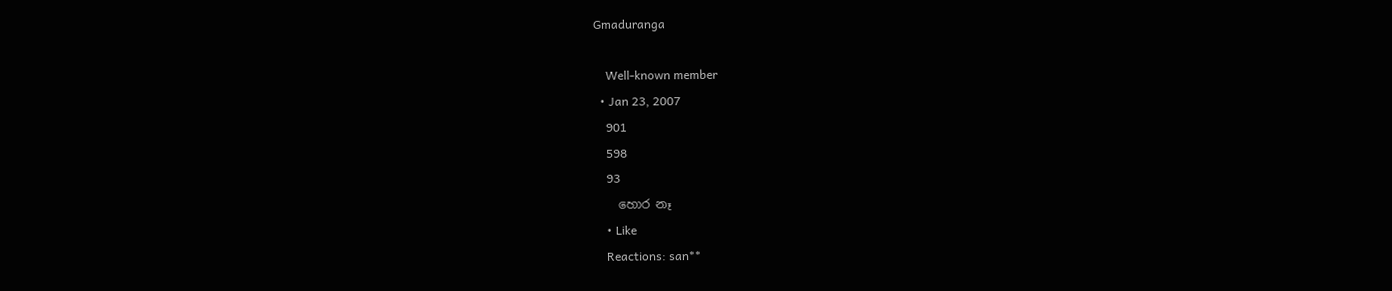Gmaduranga

    Well-known member
  • Jan 23, 2007
    901
    598
    93
    හොර නෑ
    • Like
    Reactions: san**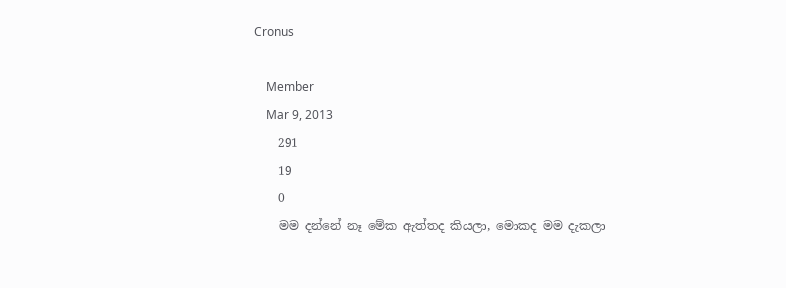Cronus

    Member
    Mar 9, 2013
    291
    19
    0
    මම දන්නේ නෑ මේක ඇත්තද කියලා, මොකද මම දැකලා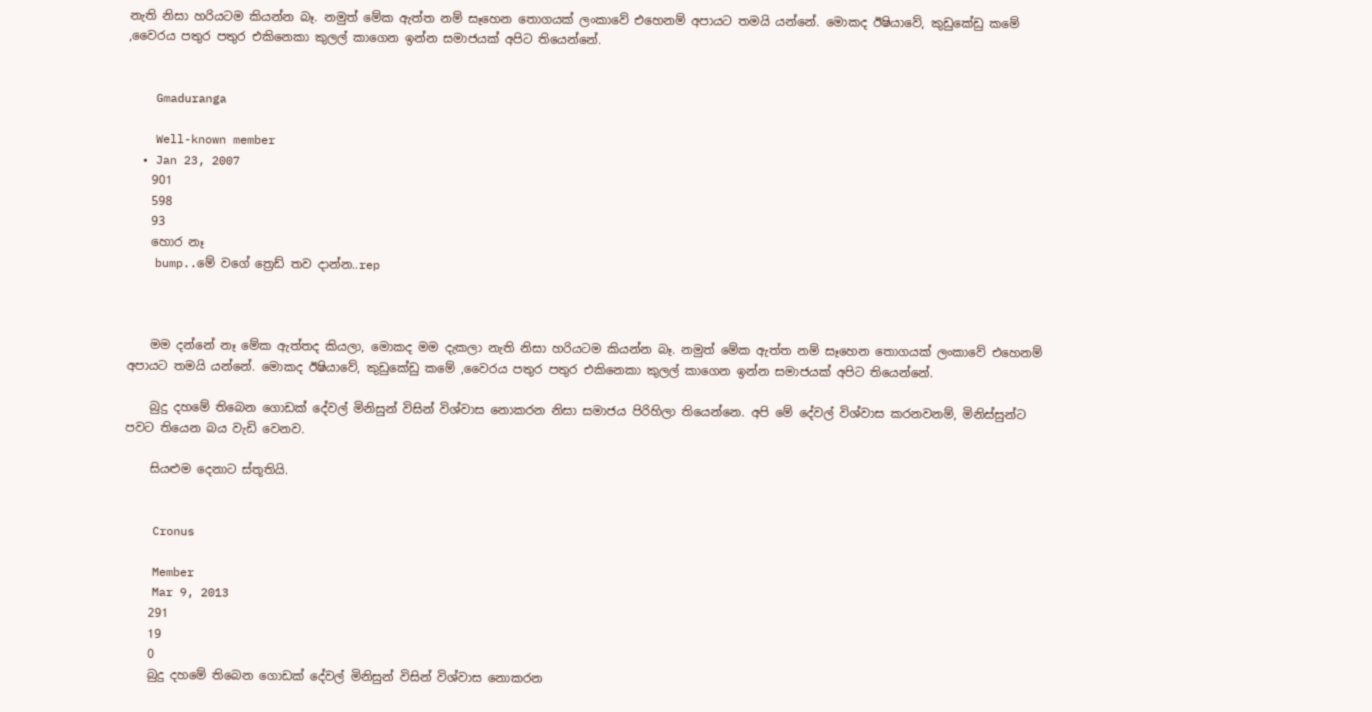නැති නිසා හරියටම කියන්න බෑ. නමුත් මේක ඇත්ත නම් සෑහෙන තොගයක් ලංකාවේ එහෙනම් අපායට තමයි යන්නේ. මොකද ඊෂියාවේ, කුඩුකේඩු කමේ ,වෛරය පතුර පතුර එකිනෙකා කුලල් කාගෙන ඉන්න සමාජයක් අපිට තියෙන්නේ.


    Gmaduranga

    Well-known member
  • Jan 23, 2007
    901
    598
    93
    හොර නෑ
    bump..මේ වගේ ත්‍රෙඩ් තව දාන්න..rep



    මම දන්නේ නෑ මේක ඇත්තද කියලා, මොකද මම දැකලා නැති නිසා හරියටම කියන්න බෑ. නමුත් මේක ඇත්ත නම් සෑහෙන තොගයක් ලංකාවේ එහෙනම් අපායට තමයි යන්නේ. මොකද ඊෂියාවේ, කුඩුකේඩු කමේ ,වෛරය පතුර පතුර එකිනෙකා කුලල් කාගෙන ඉන්න සමාජයක් අපිට තියෙන්නේ.

    බුදු දහමේ තිබෙන ගොඩක් දේවල් මිනිසුන් විසින් විශ්වාස නොකරන නිසා සමාජය පිරිහිලා තියෙන්නෙ. අපි මේ දේවල් විශ්වාස කරනවනම්, මිනිස්සුන්ට පවට තියෙන බය වැඩි වෙනව.

    සියළුම දෙනාට ස්තූතියි.


    Cronus

    Member
    Mar 9, 2013
    291
    19
    0
    බුදු දහමේ තිබෙන ගොඩක් දේවල් මිනිසුන් විසින් විශ්වාස නොකරන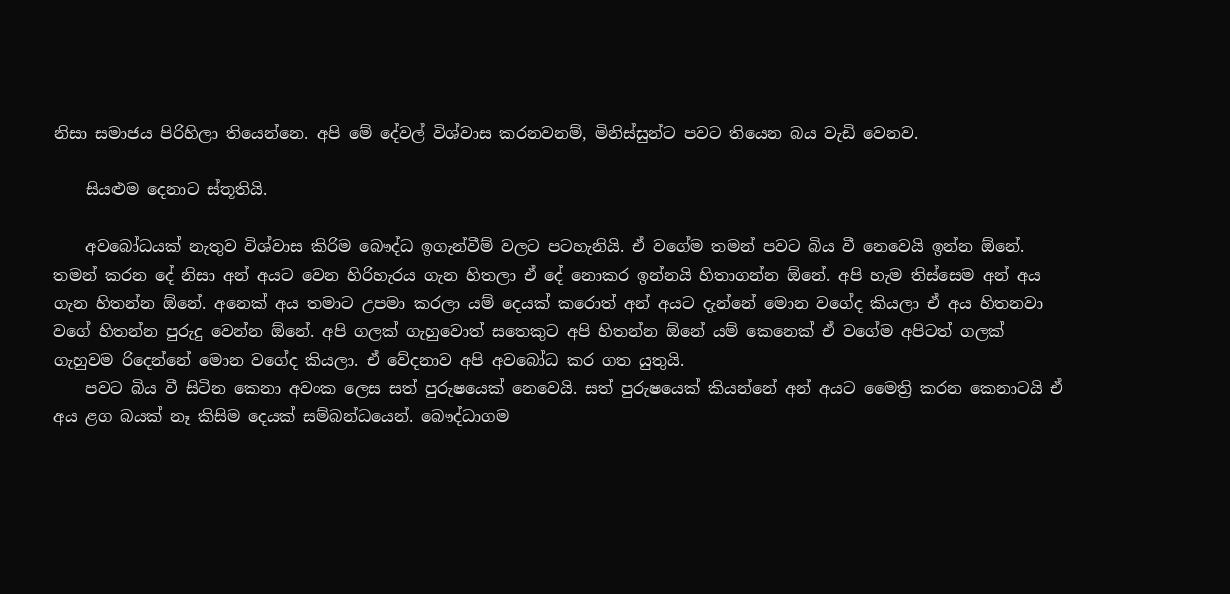නිසා සමාජය පිරිහිලා තියෙන්නෙ. අපි මේ දේවල් විශ්වාස කරනවනම්, මිනිස්සුන්ට පවට තියෙන බය වැඩි වෙනව.

    සියළුම දෙනාට ස්තූතියි.

    අවබෝධයක් නැතුව විශ්වාස කිරිම බෞද්ධ ඉගැන්වීම් වලට පටහැනියි. ඒ වගේම තමන් පවට බිය වී නෙවෙයි ඉන්න ඕනේ. තමන් කරන දේ නිසා අන් අයට වෙන හිරිහැරය ගැන හිතලා ඒ දේ නොකර ඉන්නයි හිතාගන්න ඕනේ. අපි හැම තිස්සෙම අන් අය ගැන හිතන්න ඕනේ. අනෙක් අය තමාට උපමා කරලා යම් දෙයක් කරොත් අන් අයට දැන්නේ මොන වගේද කියලා ඒ අය හිතනවා වගේ හිතන්න පුරුදු වෙන්න ඕනේ. අපි ගලක් ගැහුවොත් සතෙකුට අපි හිතන්න ඕනේ යම් කෙනෙක් ඒ වගේම අපිටත් ගලක් ගැහුවම රිදෙන්නේ මොන වගේද කියලා. ඒ වේදනාව අපි අවබෝධ කර ගත යුතුයි.
    පවට බිය වී සිටින කෙනා අවංක ලෙස සත් පුරුෂයෙක් නෙවෙයි. සත් පුරුෂයෙක් කියන්නේ අන් අයට මෛත්‍රි කරන කෙනාටයි ඒ අය ළග බයක් නෑ කිසිම දෙයක් සම්බන්ධයෙන්. බෞද්ධාගම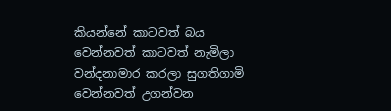කියන්නේ කාටවත් බය වෙන්නවත් කාටවත් නැමිලා වන්දනාමාර කරලා සුගතිගාමි වෙන්නවත් උගන්වන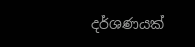දර්ශණයක්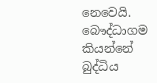නෙවෙයි. බෞද්ධාගම කියන්නේ බුද්ධිය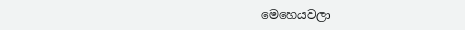මෙහෙයවලා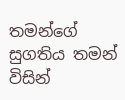තමන්ගේ සුගතිය තමන් විසින්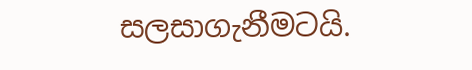සලසාගැනීමටයි.